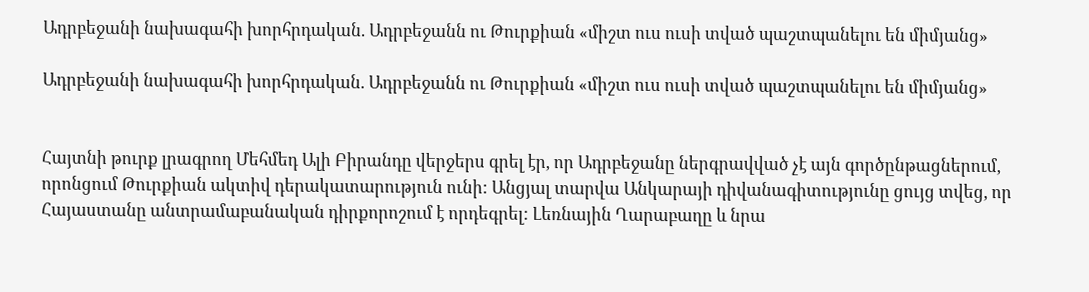Ադրբեջանի նախագահի խորհրդական. Ադրբեջանն ու Թուրքիան «միշտ ուս ուսի տված պաշտպանելու են միմյանց»

Ադրբեջանի նախագահի խորհրդական. Ադրբեջանն ու Թուրքիան «միշտ ուս ուսի տված պաշտպանելու են միմյանց»


Հայտնի թուրք լրագրող Մեհմեդ Ալի Բիրանդը վերջերս գրել էր, որ Ադրբեջանը ներգրավված չէ այն գործընթացներում, որոնցում Թուրքիան ակտիվ դերակատարություն ունի: Անցյալ տարվա Անկարայի դիվանագիտությունը ցույց տվեց, որ Հայաստանը անտրամաբանական դիրքորոշում է որդեգրել: Լեռնային Ղարաբաղը և նրա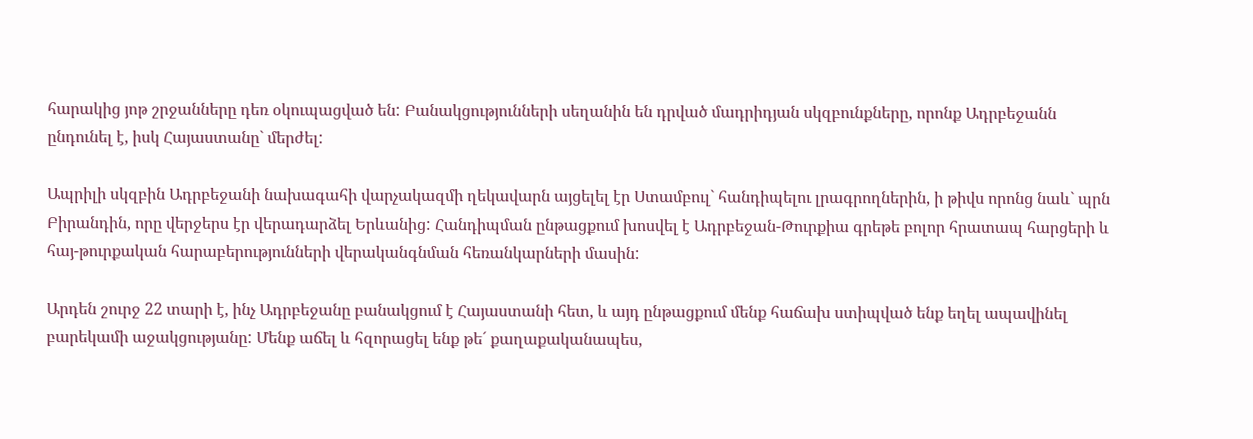հարակից յոթ շրջանները դեռ օկուպացված են: Բանակցությունների սեղանին են դրված մադրիդյան սկզբունքները, որոնք Ադրբեջանն ընդունել է, իսկ Հայաստանը` մերժել:

Ապրիլի սկզբին Ադրբեջանի նախագահի վարչակազմի ղեկավարն այցելել էր Ստամբուլ` հանդիպելու լրագրողներին, ի թիվս որոնց նաև` պրն Բիրանդին, որը վերջերս էր վերադարձել Երևանից: Հանդիպման ընթացքում խոսվել է Ադրբեջան-Թուրքիա գրեթե բոլոր հրատապ հարցերի և հայ-թուրքական հարաբերությունների վերականգնման հեռանկարների մասին:

Արդեն շուրջ 22 տարի է, ինչ Ադրբեջանը բանակցում է Հայաստանի հետ, և այդ ընթացքում մենք հաճախ ստիպված ենք եղել ապավինել բարեկամի աջակցությանը: Մենք աճել և հզորացել ենք թե´ քաղաքականապես,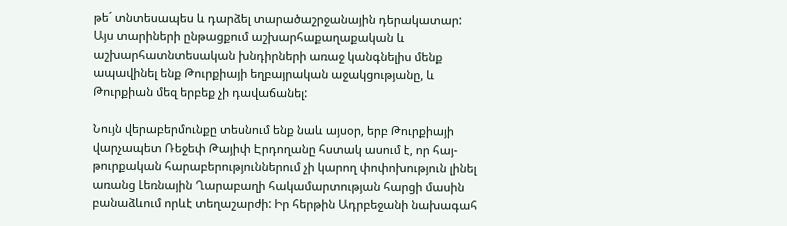թե´ տնտեսապես և դարձել տարածաշրջանային դերակատար: Այս տարիների ընթացքում աշխարհաքաղաքական և աշխարհատնտեսական խնդիրների առաջ կանգնելիս մենք ապավինել ենք Թուրքիայի եղբայրական աջակցությանը, և Թուրքիան մեզ երբեք չի դավաճանել:

Նույն վերաբերմունքը տեսնում ենք նաև այսօր, երբ Թուրքիայի վարչապետ Ռեջեփ Թայիփ Էրդողանը հստակ ասում է, որ հայ-թուրքական հարաբերություններում չի կարող փոփոխություն լինել առանց Լեռնային Ղարաբաղի հակամարտության հարցի մասին բանաձևում որևէ տեղաշարժի: Իր հերթին Ադրբեջանի նախագահ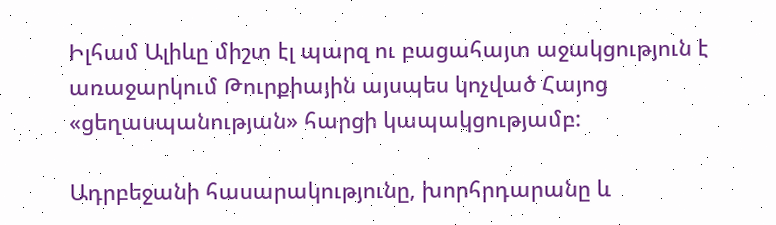Իլհամ Ալիևը միշտ էլ պարզ ու բացահայտ աջակցություն է առաջարկում Թուրքիային այսպես կոչված Հայոց «ցեղասպանության» հարցի կապակցությամբ:

Ադրբեջանի հասարակությունը, խորհրդարանը և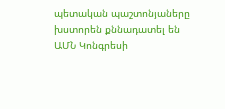պետական պաշտոնյաները խստորեն քննադատել են ԱՄՆ Կոնգրեսի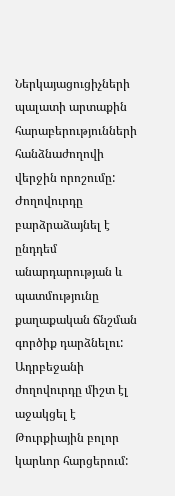Ներկայացուցիչների պալատի արտաքին հարաբերությունների հանձնաժողովի վերջին որոշումը: Ժողովուրդը բարձրաձայնել է ընդդեմ անարդարության և պատմությունը քաղաքական ճնշման գործիք դարձնելու: Ադրբեջանի ժողովուրդը միշտ էլ աջակցել է Թուրքիային բոլոր կարևոր հարցերում: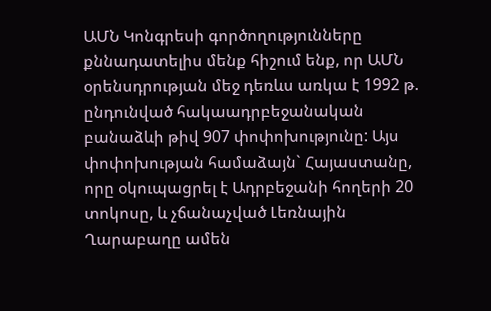ԱՄՆ Կոնգրեսի գործողությունները քննադատելիս մենք հիշում ենք, որ ԱՄՆ օրենսդրության մեջ դեռևս առկա է 1992 թ. ընդունված հակաադրբեջանական բանաձևի թիվ 907 փոփոխությունը: Այս փոփոխության համաձայն` Հայաստանը, որը օկուպացրել է Ադրբեջանի հողերի 20 տոկոսը, և չճանաչված Լեռնային Ղարաբաղը ամեն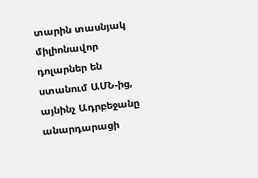տարին տասնյակ միլիոնավոր դոլարներ են ստանում ԱՄՆ-ից, այնինչ Ադրբեջանը անարդարացի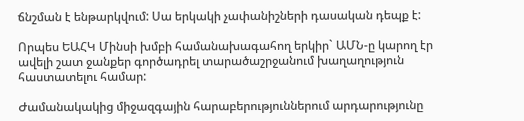ճնշման է ենթարկվում: Սա երկակի չափանիշների դասական դեպք է:

Որպես ԵԱՀԿ Մինսի խմբի համանախագահող երկիր` ԱՄՆ-ը կարող էր ավելի շատ ջանքեր գործադրել տարածաշրջանում խաղաղություն հաստատելու համար:

Ժամանակակից միջազգային հարաբերություններում արդարությունը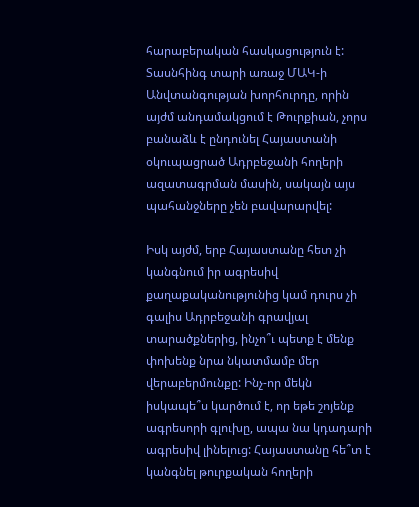հարաբերական հասկացություն է: Տասնհինգ տարի առաջ ՄԱԿ-ի Անվտանգության խորհուրդը, որին այժմ անդամակցում է Թուրքիան, չորս բանաձև է ընդունել Հայաստանի օկուպացրած Ադրբեջանի հողերի ազատագրման մասին, սակայն այս պահանջները չեն բավարարվել:

Իսկ այժմ, երբ Հայաստանը հետ չի կանգնում իր ագրեսիվ քաղաքականությունից կամ դուրս չի գալիս Ադրբեջանի գրավյալ տարածքներից, ինչո՞ւ պետք է մենք փոխենք նրա նկատմամբ մեր վերաբերմունքը: Ինչ-որ մեկն իսկապե՞ս կարծում է, որ եթե շոյենք ագրեսորի գլուխը, ապա նա կդադարի ագրեսիվ լինելուց: Հայաստանը հե՞տ է կանգնել թուրքական հողերի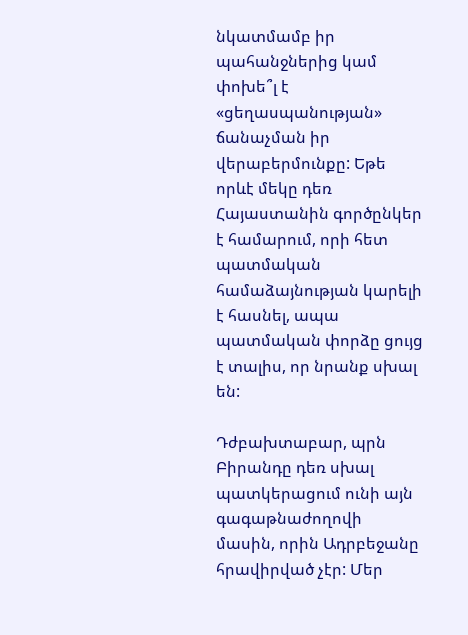նկատմամբ իր պահանջներից կամ փոխե՞լ է «ցեղասպանության» ճանաչման իր վերաբերմունքը: Եթե որևէ մեկը դեռ Հայաստանին գործընկեր է համարում, որի հետ պատմական համաձայնության կարելի է հասնել, ապա պատմական փորձը ցույց է տալիս, որ նրանք սխալ են:

Դժբախտաբար, պրն Բիրանդը դեռ սխալ պատկերացում ունի այն գագաթնաժողովի մասին, որին Ադրբեջանը հրավիրված չէր: Մեր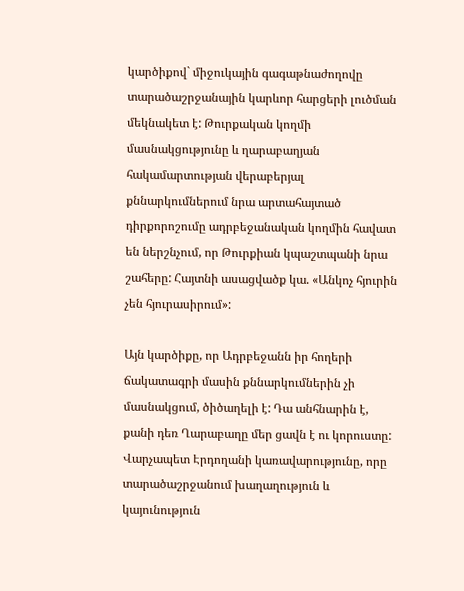կարծիքով` միջուկային գագաթնաժողովը տարածաշրջանային կարևոր հարցերի լուծման մեկնակետ է: Թուրքական կողմի մասնակցությունը և ղարաբաղյան հակամարտության վերաբերյալ քննարկումներում նրա արտահայտած դիրքորոշումը ադրբեջանական կողմին հավատ են ներշնչում, որ Թուրքիան կպաշտպանի նրա շահերը: Հայտնի ասացվածք կա. «Անկոչ հյուրին չեն հյուրասիրում»:

Այն կարծիքը, որ Ադրբեջանն իր հողերի ճակատագրի մասին քննարկումներին չի մասնակցում, ծիծաղելի է: Դա անհնարին է, քանի դեռ Ղարաբաղը մեր ցավն է ու կորուստը: Վարչապետ Էրդողանի կառավարությունը, որը տարածաշրջանում խաղաղություն և կայունություն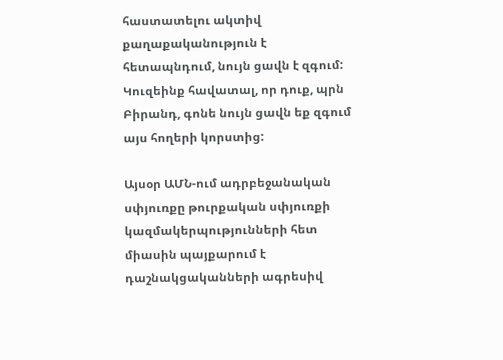հաստատելու ակտիվ քաղաքականություն է հետապնդում, նույն ցավն է զգում: Կուզեինք հավատալ, որ դուք, պրն Բիրանդ, գոնե նույն ցավն եք զգում այս հողերի կորստից:

Այսօր ԱՄՆ-ում ադրբեջանական սփյուռքը թուրքական սփյուռքի կազմակերպությունների հետ միասին պայքարում է դաշնակցականների ագրեսիվ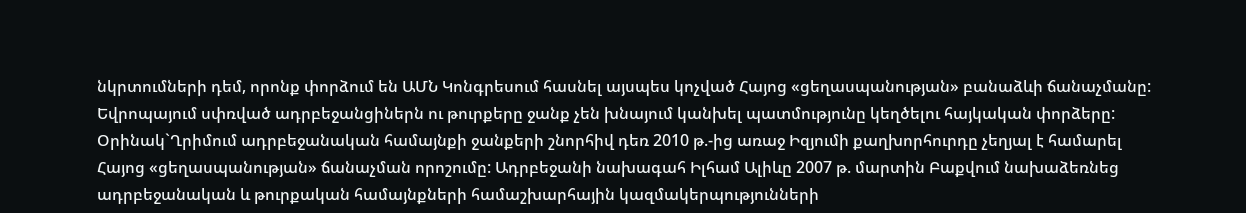նկրտումների դեմ, որոնք փորձում են ԱՄՆ Կոնգրեսում հասնել այսպես կոչված Հայոց «ցեղասպանության» բանաձևի ճանաչմանը: Եվրոպայում սփռված ադրբեջանցիներն ու թուրքերը ջանք չեն խնայում կանխել պատմությունը կեղծելու հայկական փորձերը: Օրինակ`Ղրիմում ադրբեջանական համայնքի ջանքերի շնորհիվ դեռ 2010 թ.-ից առաջ Իզյումի քաղխորհուրդը չեղյալ է համարել Հայոց «ցեղասպանության» ճանաչման որոշումը: Ադրբեջանի նախագահ Իլհամ Ալիևը 2007 թ. մարտին Բաքվում նախաձեռնեց ադրբեջանական և թուրքական համայնքների համաշխարհային կազմակերպությունների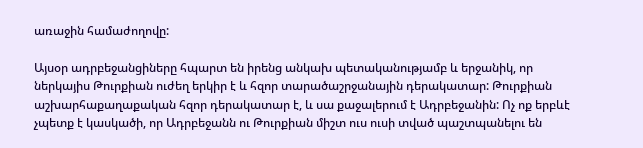առաջին համաժողովը:

Այսօր ադրբեջանցիները հպարտ են իրենց անկախ պետականությամբ և երջանիկ, որ ներկայիս Թուրքիան ուժեղ երկիր է և հզոր տարածաշրջանային դերակատար: Թուրքիան աշխարհաքաղաքական հզոր դերակատար է, և սա քաջալերում է Ադրբեջանին: Ոչ ոք երբևէ չպետք է կասկածի, որ Ադրբեջանն ու Թուրքիան միշտ ուս ուսի տված պաշտպանելու են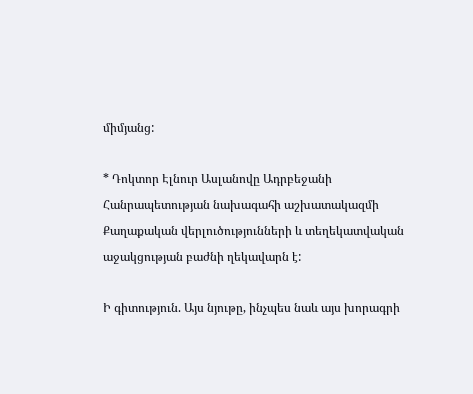միմյանց:

* Դոկտոր Էլնուր Ասլանովը Ադրբեջանի Հանրապետության նախագահի աշխատակազմի Քաղաքական վերլուծությունների և տեղեկատվական աջակցության բաժնի ղեկավարն է:

Ի գիտություն. Այս նյութը, ինչպես նաև այս խորագրի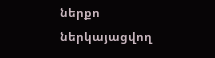ներքո ներկայացվող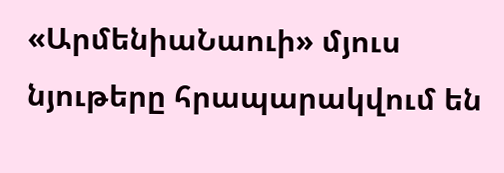«ԱրմենիաՆաուի» մյուս նյութերը հրապարակվում են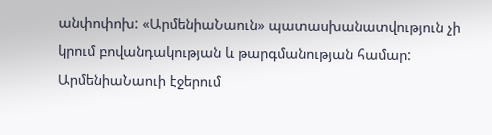անփոփոխ: «ԱրմենիաՆաուն» պատասխանատվություն չի կրում բովանդակության և թարգմանության համար:
ԱրմենիաՆաուի էջերում